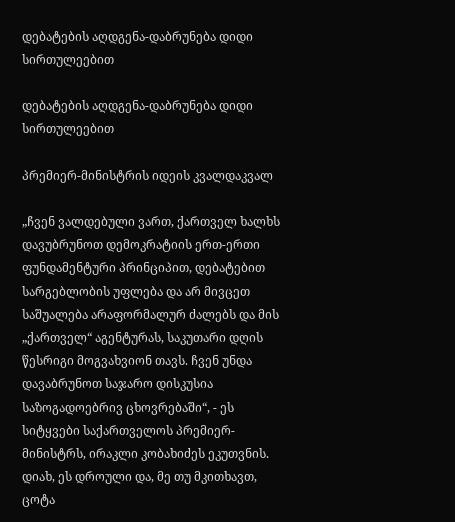დებატების აღდგენა-დაბრუნება დიდი სირთულეებით

დებატების აღდგენა-დაბრუნება დიდი სირთულეებით

პრემიერ-მინისტრის იდეის კვალდაკვალ

„ჩვენ ვალდებული ვართ, ქართველ ხალხს დავუბრუნოთ დემოკრატიის ერთ-ერთი ფუნდამენტური პრინციპით, დებატებით სარგებლობის უფლება და არ მივცეთ საშუალება არაფორმალურ ძალებს და მის „ქართველ“ აგენტურას, საკუთარი დღის წესრიგი მოგვახვიონ თავს. ჩვენ უნდა დავაბრუნოთ საჯარო დისკუსია საზოგადოებრივ ცხოვრებაში“, - ეს სიტყვები საქართველოს პრემიერ-მინისტრს, ირაკლი კობახიძეს ეკუთვნის.
დიახ, ეს დროული და, მე თუ მკითხავთ, ცოტა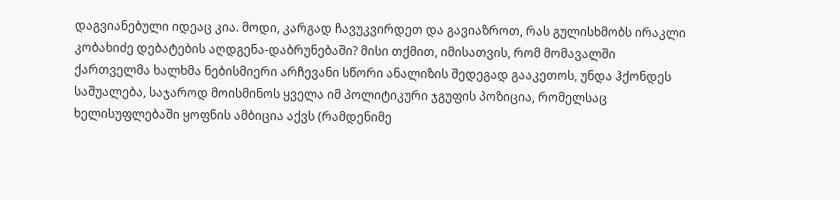დაგვიანებული იდეაც კია. მოდი, კარგად ჩავუკვირდეთ და გავიაზროთ, რას გულისხმობს ირაკლი კობახიძე დებატების აღდგენა-დაბრუნებაში? მისი თქმით, იმისათვის, რომ მომავალში ქართველმა ხალხმა ნებისმიერი არჩევანი სწორი ანალიზის შედეგად გააკეთოს, უნდა ჰქონდეს საშუალება, საჯაროდ მოისმინოს ყველა იმ პოლიტიკური ჯგუფის პოზიცია, რომელსაც ხელისუფლებაში ყოფნის ამბიცია აქვს (რამდენიმე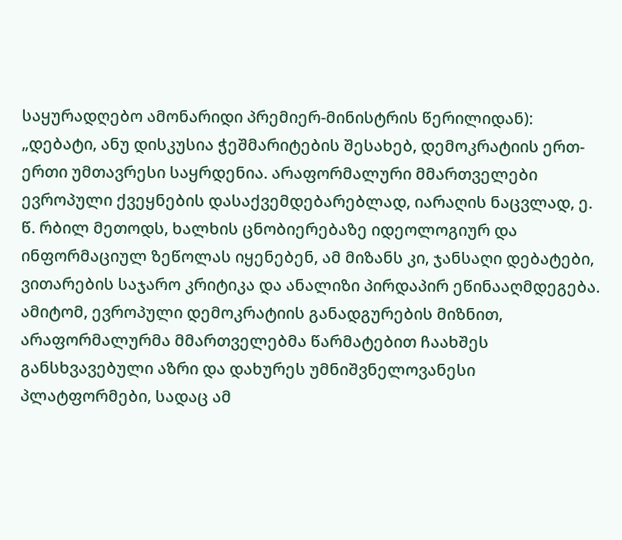საყურადღებო ამონარიდი პრემიერ-მინისტრის წერილიდან):
„დებატი, ანუ დისკუსია ჭეშმარიტების შესახებ, დემოკრატიის ერთ-ერთი უმთავრესი საყრდენია. არაფორმალური მმართველები ევროპული ქვეყნების დასაქვემდებარებლად, იარაღის ნაცვლად, ე. წ. რბილ მეთოდს, ხალხის ცნობიერებაზე იდეოლოგიურ და ინფორმაციულ ზეწოლას იყენებენ, ამ მიზანს კი, ჯანსაღი დებატები, ვითარების საჯარო კრიტიკა და ანალიზი პირდაპირ ეწინააღმდეგება. ამიტომ, ევროპული დემოკრატიის განადგურების მიზნით, არაფორმალურმა მმართველებმა წარმატებით ჩაახშეს განსხვავებული აზრი და დახურეს უმნიშვნელოვანესი პლატფორმები, სადაც ამ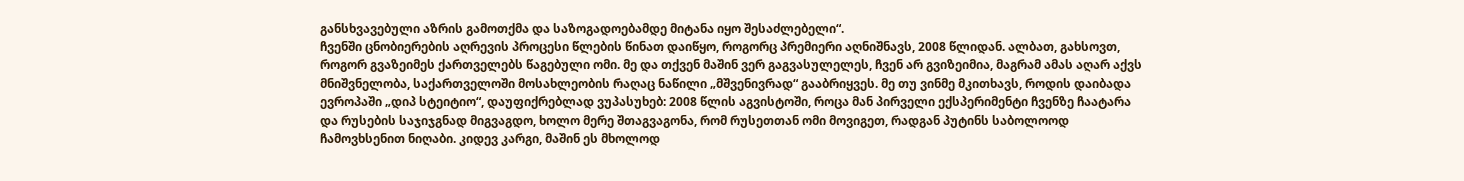განსხვავებული აზრის გამოთქმა და საზოგადოებამდე მიტანა იყო შესაძლებელი“.
ჩვენში ცნობიერების აღრევის პროცესი წლების წინათ დაიწყო, როგორც პრემიერი აღნიშნავს, 2008 წლიდან. ალბათ, გახსოვთ, როგორ გვაზეიმეს ქართველებს წაგებული ომი. მე და თქვენ მაშინ ვერ გაგვასულელეს, ჩვენ არ გვიზეიმია, მაგრამ ამას აღარ აქვს მნიშვნელობა, საქართველოში მოსახლეობის რაღაც ნაწილი „მშვენივრად“ გააბრიყვეს. მე თუ ვინმე მკითხავს, როდის დაიბადა ევროპაში „დიპ სტეიტიო“, დაუფიქრებლად ვუპასუხებ: 2008 წლის აგვისტოში, როცა მან პირველი ექსპერიმენტი ჩვენზე ჩაატარა და რუსების საჯიჯგნად მიგვაგდო, ხოლო მერე შთაგვაგონა, რომ რუსეთთან ომი მოვიგეთ, რადგან პუტინს საბოლოოდ ჩამოვხსენით ნიღაბი. კიდევ კარგი, მაშინ ეს მხოლოდ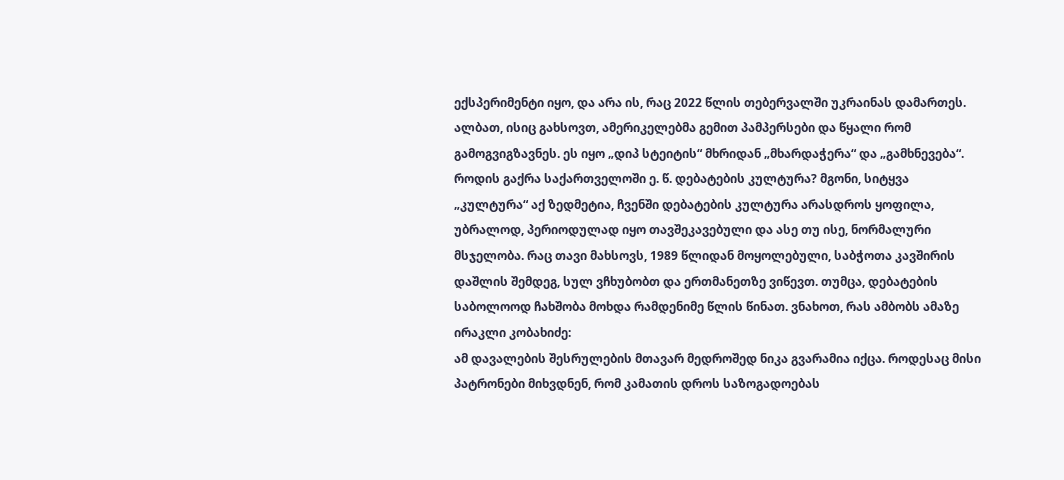ექსპერიმენტი იყო, და არა ის, რაც 2022 წლის თებერვალში უკრაინას დამართეს. ალბათ, ისიც გახსოვთ, ამერიკელებმა გემით პამპერსები და წყალი რომ გამოგვიგზავნეს. ეს იყო „დიპ სტეიტის“ მხრიდან „მხარდაჭერა“ და „გამხნევება“.
როდის გაქრა საქართველოში ე. წ. დებატების კულტურა? მგონი, სიტყვა „კულტურა“ აქ ზედმეტია, ჩვენში დებატების კულტურა არასდროს ყოფილა, უბრალოდ, პერიოდულად იყო თავშეკავებული და ასე თუ ისე, ნორმალური მსჯელობა. რაც თავი მახსოვს, 1989 წლიდან მოყოლებული, საბჭოთა კავშირის დაშლის შემდეგ, სულ ვჩხუბობთ და ერთმანეთზე ვიწევთ. თუმცა, დებატების საბოლოოდ ჩახშობა მოხდა რამდენიმე წლის წინათ. ვნახოთ, რას ამბობს ამაზე ირაკლი კობახიძე:
ამ დავალების შესრულების მთავარ მედროშედ ნიკა გვარამია იქცა. როდესაც მისი პატრონები მიხვდნენ, რომ კამათის დროს საზოგადოებას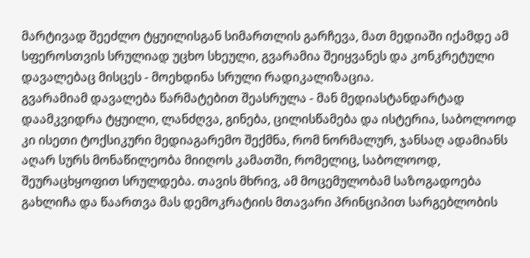მარტივად შეეძლო ტყუილისგან სიმართლის გარჩევა, მათ მედიაში იქამდე ამ სფეროსთვის სრულიად უცხო სხეული, გვარამია შეიყვანეს და კონკრეტული დავალებაც მისცეს - მოეხდინა სრული რადიკალიზაცია.
გვარამიამ დავალება წარმატებით შეასრულა - მან მედიასტანდარტად დაამკვიდრა ტყუილი, ლანძღვა, გინება, ცილისწამება და ისტერია, საბოლოოდ კი ისეთი ტოქსიკური მედიაგარემო შექმნა, რომ ნორმალურ, ჯანსაღ ადამიანს აღარ სურს მონაწილეობა მიიღოს კამათში, რომელიც, საბოლოოდ, შეურაცხყოფით სრულდება. თავის მხრივ, ამ მოცემულობამ საზოგადოება გახლიჩა და წაართვა მას დემოკრატიის მთავარი პრინციპით სარგებლობის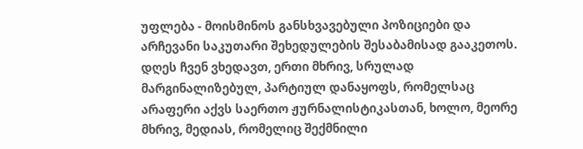უფლება - მოისმინოს განსხვავებული პოზიციები და არჩევანი საკუთარი შეხედულების შესაბამისად გააკეთოს. დღეს ჩვენ ვხედავთ, ერთი მხრივ, სრულად მარგინალიზებულ, პარტიულ დანაყოფს, რომელსაც არაფერი აქვს საერთო ჟურნალისტიკასთან, ხოლო, მეორე მხრივ, მედიას, რომელიც შექმნილი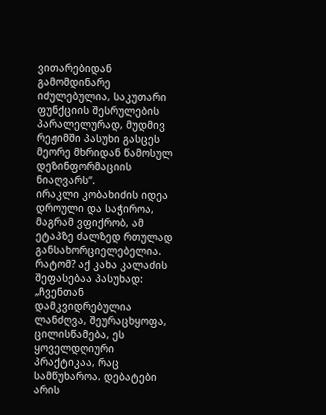ვითარებიდან გამომდინარე იძულებულია, საკუთარი ფუნქციის შესრულების პარალელურად, მუდმივ რეჟიმში პასუხი გასცეს მეორე მხრიდან წამოსულ დეზინფორმაციის ნიაღვარს“.
ირაკლი კობახიძის იდეა დროული და საჭიროა, მაგრამ ვფიქრობ, ამ ეტაპზე ძალზედ რთულად განსახორციელებელია. რატომ? აქ კახა კალაძის შეფასებაა პასუხად: „ჩვენთან დამკვიდრებულია ლანძღვა, შეურაცხყოფა, ცილისწამება, ეს ყოველდღიური პრაქტიკაა, რაც სამწუხაროა. დებატები არის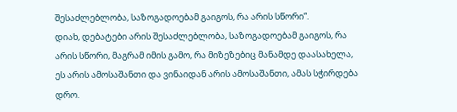შესაძლებლობა, საზოგადოებამ გაიგოს, რა არის სწორი“.
დიახ, დებატები არის შესაძლებლობა, საზოგადოებამ გაიგოს, რა არის სწორი, მაგრამ იმის გამო, რა მიზეზებიც მანამდე დაასახელა, ეს არის ამოსაშანთი და ვინაიდან არის ამოსაშანთი, ამას სჭირდება დრო.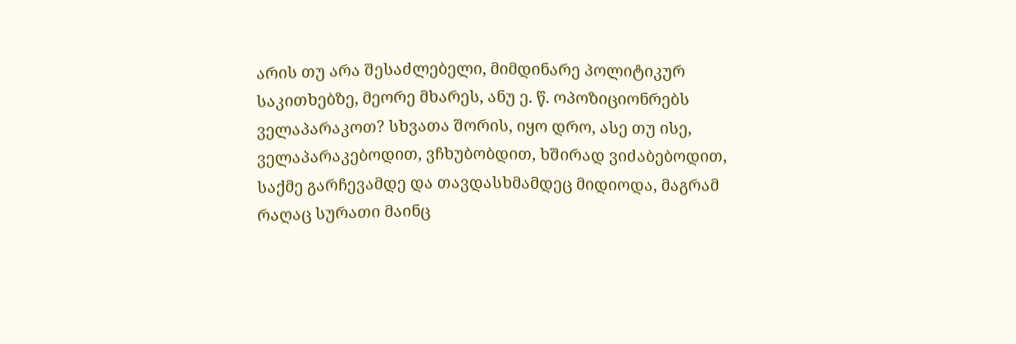არის თუ არა შესაძლებელი, მიმდინარე პოლიტიკურ საკითხებზე, მეორე მხარეს, ანუ ე. წ. ოპოზიციონრებს ველაპარაკოთ? სხვათა შორის, იყო დრო, ასე თუ ისე, ველაპარაკებოდით, ვჩხუბობდით, ხშირად ვიძაბებოდით, საქმე გარჩევამდე და თავდასხმამდეც მიდიოდა, მაგრამ რაღაც სურათი მაინც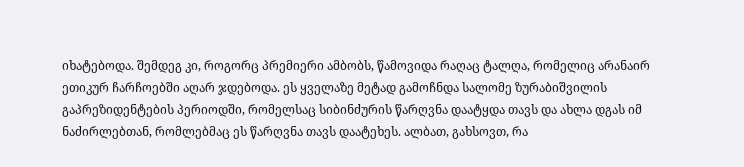იხატებოდა. შემდეგ კი, როგორც პრემიერი ამბობს, წამოვიდა რაღაც ტალღა, რომელიც არანაირ ეთიკურ ჩარჩოებში აღარ ჯდებოდა. ეს ყველაზე მეტად გამოჩნდა სალომე ზურაბიშვილის გაპრეზიდენტების პერიოდში, რომელსაც სიბინძურის წარღვნა დაატყდა თავს და ახლა დგას იმ ნაძირლებთან, რომლებმაც ეს წარღვნა თავს დაატეხეს. ალბათ, გახსოვთ, რა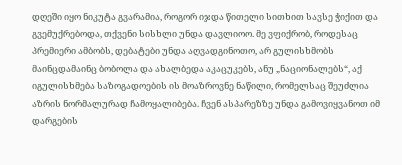დღეში იყო ნიკუტა გვარამია, როგორ იჯდა წითელი სითხით სავსე ჭიქით და გვემუქრებოდა, თქვენი სისხლი უნდა დავლიოო. მე ვფიქრობ, როდესაც პრემიერი ამბობს, დებატები უნდა აღვადგინოთო, არ გულისხმობს მაინცდამაინც ბობოლა და ახალბედა აკაცუკებს, ანუ „ნაციონალებს“, აქ იგულისხმება საზოგადოების ის მოაზროვნე ნაწილი, რომელსაც შეუძლია აზრის ნორმალურად ჩამოყალიბება. ჩვენ ასპარეზზე უნდა გამოვიყვანოთ იმ დარგების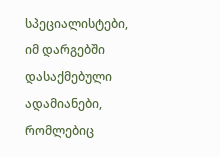სპეციალისტები, იმ დარგებში დასაქმებული ადამიანები, რომლებიც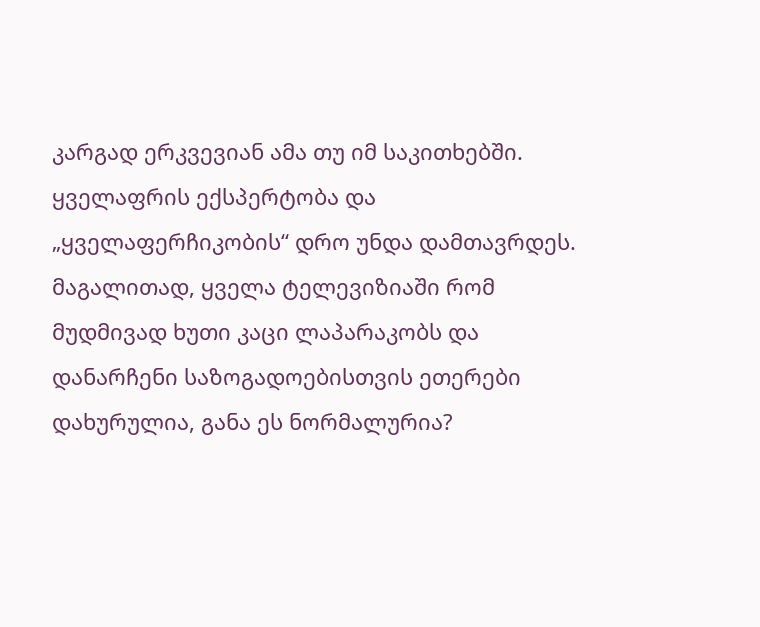კარგად ერკვევიან ამა თუ იმ საკითხებში. ყველაფრის ექსპერტობა და „ყველაფერჩიკობის“ დრო უნდა დამთავრდეს. მაგალითად, ყველა ტელევიზიაში რომ მუდმივად ხუთი კაცი ლაპარაკობს და დანარჩენი საზოგადოებისთვის ეთერები დახურულია, განა ეს ნორმალურია?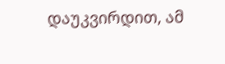დაუკვირდით, ამ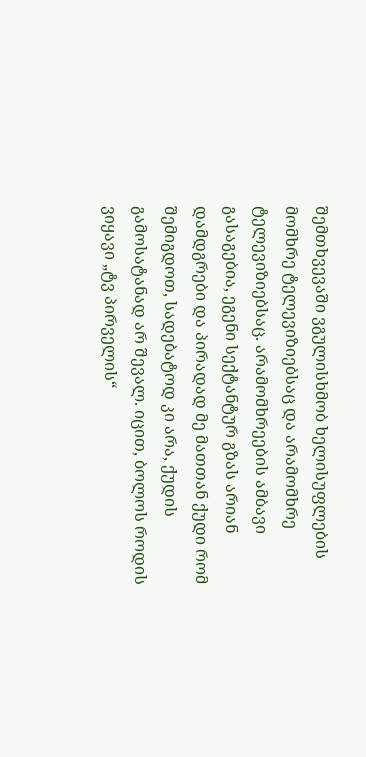შემთხვევაში ვგულისხმობ ხელისუფლების მომხრე ტელევიზიებსაც და არამომხრე ტელევიზიებსაც. არამომხრეების ამბავი გასაგებია, ეგენი სექტანტურ გზას არიან დამდგრები და პირადად მე მათთან ქუდი რომ შემიგდოთ, სადებატოდ კი არა, ქუდის გამოსატანად არ შევალ. იცით, ბოლოს როდის ვიყავი „ტვ პირველის“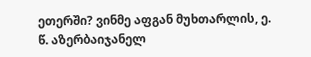ეთერში? ვინმე აფგან მუხთარლის, ე. წ. აზერბაიჯანელ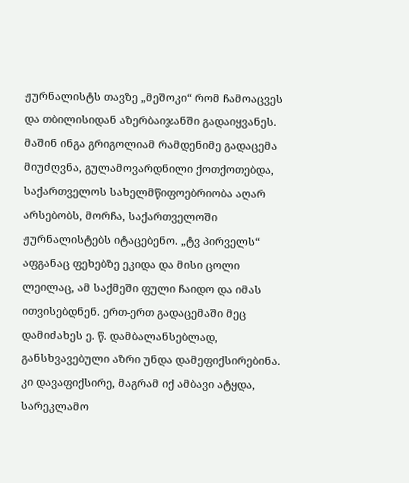ჟურნალისტს თავზე „მეშოკი“ რომ ჩამოაცვეს და თბილისიდან აზერბაიჯანში გადაიყვანეს. მაშინ ინგა გრიგოლიამ რამდენიმე გადაცემა მიუძღვნა, გულამოვარდნილი ქოთქოთებდა, საქართველოს სახელმწიფოებრიობა აღარ არსებობს, მორჩა, საქართველოში ჟურნალისტებს იტაცებენო. „ტვ პირველს“ აფგანაც ფეხებზე ეკიდა და მისი ცოლი ლეილაც, ამ საქმეში ფული ჩაიდო და იმას ითვისებდნენ. ერთ-ერთ გადაცემაში მეც დამიძახეს ე. წ. დამბალანსებლად, განსხვავებული აზრი უნდა დამეფიქსირებინა. კი დავაფიქსირე, მაგრამ იქ ამბავი ატყდა, სარეკლამო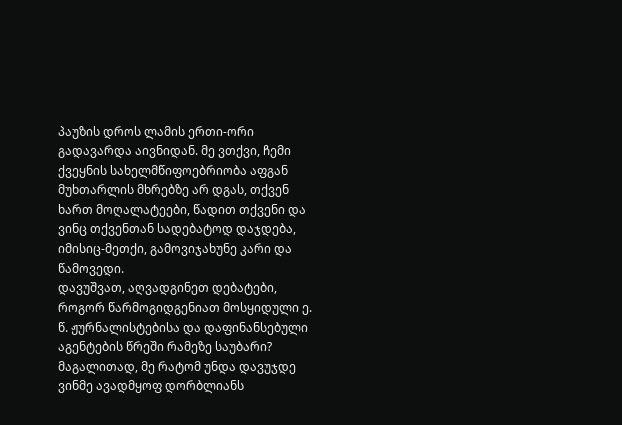პაუზის დროს ლამის ერთი-ორი გადავარდა აივნიდან. მე ვთქვი, ჩემი ქვეყნის სახელმწიფოებრიობა აფგან მუხთარლის მხრებზე არ დგას, თქვენ ხართ მოღალატეები, წადით თქვენი და ვინც თქვენთან სადებატოდ დაჯდება, იმისიც-მეთქი, გამოვიჯახუნე კარი და წამოვედი.
დავუშვათ, აღვადგინეთ დებატები, როგორ წარმოგიდგენიათ მოსყიდული ე. წ. ჟურნალისტებისა და დაფინანსებული აგენტების წრეში რამეზე საუბარი? მაგალითად, მე რატომ უნდა დავუჯდე ვინმე ავადმყოფ დორბლიანს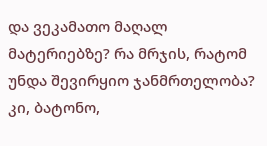და ვეკამათო მაღალ მატერიებზე? რა მრჯის, რატომ უნდა შევირყიო ჯანმრთელობა? კი, ბატონო,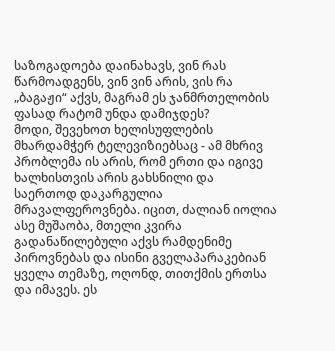საზოგადოება დაინახავს, ვინ რას წარმოადგენს, ვინ ვინ არის, ვის რა „ბაგაჟი“ აქვს, მაგრამ ეს ჯანმრთელობის ფასად რატომ უნდა დამიჯდეს?
მოდი, შევეხოთ ხელისუფლების მხარდამჭერ ტელევიზიებსაც - ამ მხრივ პრობლემა ის არის, რომ ერთი და იგივე ხალხისთვის არის გახსნილი და საერთოდ დაკარგულია მრავალფეროვნება. იცით, ძალიან იოლია ასე მუშაობა, მთელი კვირა გადანაწილებული აქვს რამდენიმე პიროვნებას და ისინი გველაპარაკებიან ყველა თემაზე, ოღონდ, თითქმის ერთსა და იმავეს. ეს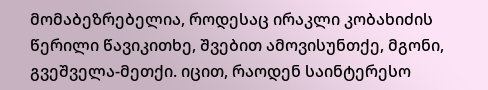მომაბეზრებელია, როდესაც ირაკლი კობახიძის წერილი წავიკითხე, შვებით ამოვისუნთქე, მგონი, გვეშველა-მეთქი. იცით, რაოდენ საინტერესო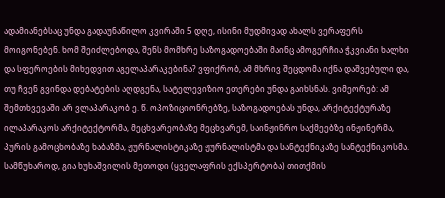ადამიანებსაც უნდა გადაუნაწილო კვირაში 5 დღე, ისინი მუდმივად ახალს ვერაფერს მოიგონებენ. ხომ შეიძლებოდა, შენს მომხრე საზოგადოებაში მაინც ამოგერჩია ჭკვიანი ხალხი და სფეროების მიხედვით აგელაპარაკებინა? ვფიქრობ, ამ მხრივ შეცდომა იქნა დაშვებული და, თუ ჩვენ გვინდა დებატების აღდგენა, სატელევიზიო ეთერები უნდა გაიხსნას. ვიმეორებ: ამ შემთხვევაში არ ვლაპარაკობ ე. წ. ოპოზიციონრებზე, საზოგადოებას უნდა, არქიტექტურაზე ილაპარაკოს არქიტექტორმა, მეცხვარეობაზე მეცხვარემ, საინჟინრო საქმეებზე ინჟინერმა, პურის გამოცხობაზე ხაბაზმა, ჟურნალისტიკაზე ჟურნალისტმა და სანტექნიკაზე სანტექნიკოსმა. სამწუხაროდ, გია ხუხაშვილის მეთოდი (ყველაფრის ექსპერტობა) თითქმის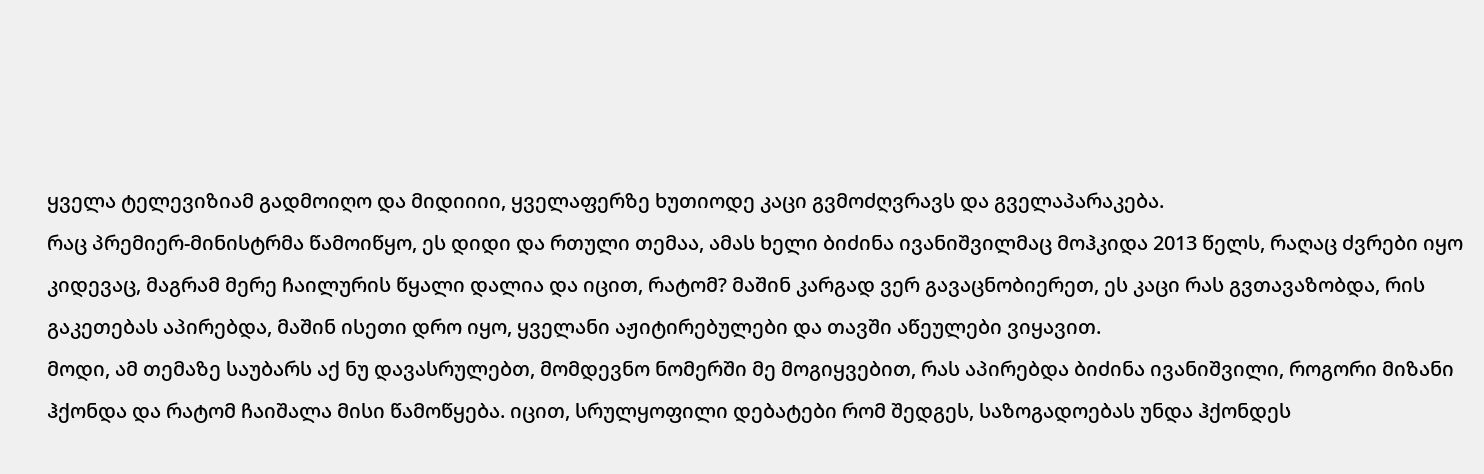ყველა ტელევიზიამ გადმოიღო და მიდიიიი, ყველაფერზე ხუთიოდე კაცი გვმოძღვრავს და გველაპარაკება.
რაც პრემიერ-მინისტრმა წამოიწყო, ეს დიდი და რთული თემაა, ამას ხელი ბიძინა ივანიშვილმაც მოჰკიდა 2013 წელს, რაღაც ძვრები იყო კიდევაც, მაგრამ მერე ჩაილურის წყალი დალია და იცით, რატომ? მაშინ კარგად ვერ გავაცნობიერეთ, ეს კაცი რას გვთავაზობდა, რის გაკეთებას აპირებდა, მაშინ ისეთი დრო იყო, ყველანი აჟიტირებულები და თავში აწეულები ვიყავით.
მოდი, ამ თემაზე საუბარს აქ ნუ დავასრულებთ, მომდევნო ნომერში მე მოგიყვებით, რას აპირებდა ბიძინა ივანიშვილი, როგორი მიზანი ჰქონდა და რატომ ჩაიშალა მისი წამოწყება. იცით, სრულყოფილი დებატები რომ შედგეს, საზოგადოებას უნდა ჰქონდეს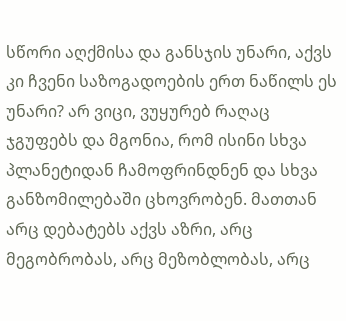სწორი აღქმისა და განსჯის უნარი, აქვს კი ჩვენი საზოგადოების ერთ ნაწილს ეს უნარი? არ ვიცი, ვუყურებ რაღაც ჯგუფებს და მგონია, რომ ისინი სხვა პლანეტიდან ჩამოფრინდნენ და სხვა განზომილებაში ცხოვრობენ. მათთან არც დებატებს აქვს აზრი, არც მეგობრობას, არც მეზობლობას, არც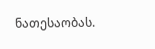ნათესაობას.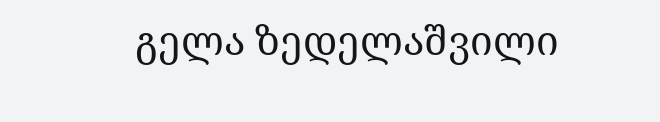გელა ზედელაშვილი